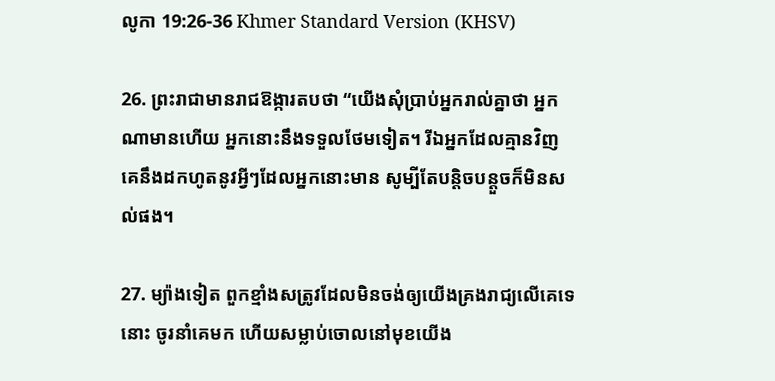លូកា 19:26-36 Khmer Standard Version (KHSV)

26. ព្រះ‌រាជាមានរាជ‌ឱង្ការតបថា “យើងសុំប្រាប់អ្នករាល់គ្នាថា អ្នកណាមានហើយ អ្នកនោះនឹងទទួលថែមទៀត។ រីឯអ្នកដែលគ្មានវិញ គេនឹងដកហូតនូវអ្វីៗដែលអ្នកនោះមាន សូម្បីតែបន្តិច‌បន្តួចក៏មិនសល់ផង។

27. ម្យ៉ាងទៀត ពួកខ្មាំងសត្រូវដែលមិនចង់ឲ្យយើងគ្រងរាជ្យលើគេទេនោះ ចូរនាំគេមក ហើយសម្លាប់ចោលនៅមុខយើង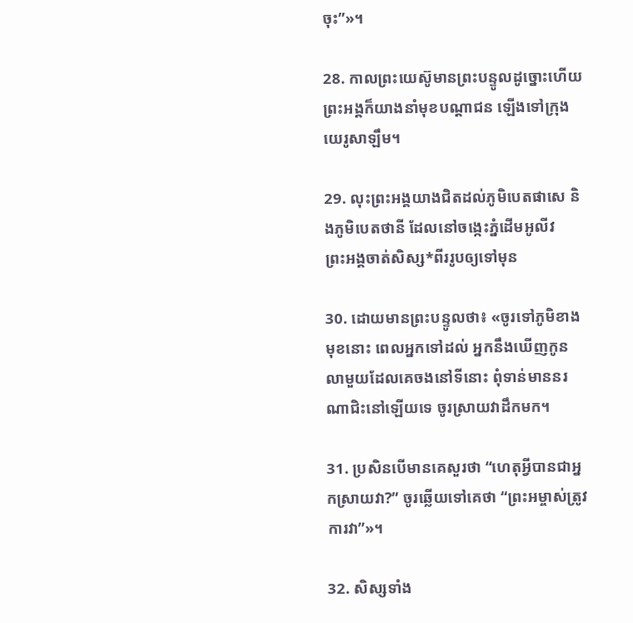ចុះ”»។

28. កាលព្រះ‌យេស៊ូមានព្រះ‌បន្ទូលដូច្នោះហើយ ព្រះ‌អង្គក៏យាងនាំមុខបណ្ដា‌ជន ឡើងទៅក្រុងយេរូ‌សាឡឹម។

29. លុះព្រះ‌អង្គយាងជិតដល់ភូមិបេតផា‌សេ និងភូមិបេត‌ថានី ដែលនៅចង្កេះភ្នំដើមអូលីវ ព្រះ‌អង្គចាត់សិស្ស*ពីររូបឲ្យទៅមុន

30. ដោយមានព្រះ‌បន្ទូលថា៖ «ចូរទៅភូមិខាងមុខនោះ ពេលអ្នកទៅដល់ អ្នកនឹងឃើញកូនលាមួយដែលគេចងនៅទីនោះ ពុំទាន់មាននរណាជិះនៅឡើយទេ ចូរស្រាយវាដឹកមក។

31. ប្រសិនបើមានគេសួរថា “ហេតុអ្វីបានជាអ្នកស្រាយវា?” ចូរឆ្លើយទៅគេថា “ព្រះ‌អម្ចាស់ត្រូវការវា”»។

32. សិស្សទាំង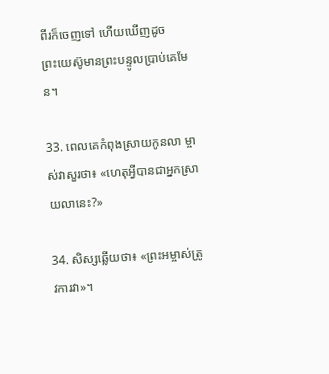ពីរក៏ចេញទៅ ហើយឃើញដូចព្រះ‌យេស៊ូមានព្រះ‌បន្ទូលប្រាប់គេមែន។

33. ពេលគេកំពុងស្រាយកូនលា ម្ចាស់វាសួរថា៖ «ហេតុអ្វីបានជាអ្នកស្រាយលានេះ?»

34. សិស្សឆ្លើយថា៖ «ព្រះ‌អម្ចាស់ត្រូវការវា»។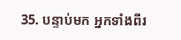35. បន្ទាប់មក អ្នកទាំងពីរ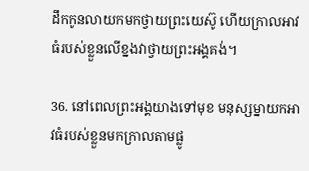ដឹកកូនលាយកមកថ្វាយព្រះ‌យេស៊ូ ហើយក្រាលអាវធំរបស់ខ្លួនលើខ្នងវាថ្វាយព្រះ‌អង្គគង់។

36. នៅពេលព្រះ‌អង្គយាងទៅមុខ មនុស្ស‌ម្នាយកអាវធំរបស់ខ្លួនមកក្រាលតាមផ្លូ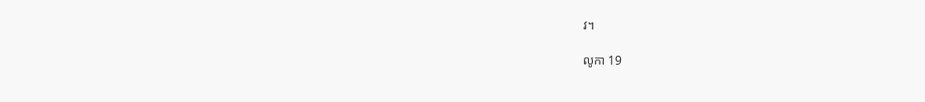វ។

លូកា 19